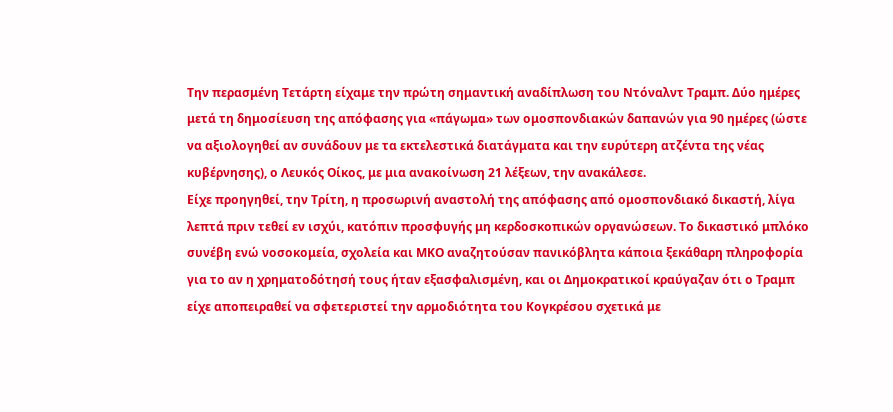Την περασμένη Τετάρτη είχαμε την πρώτη σημαντική αναδίπλωση του Ντόναλντ Τραμπ. Δύο ημέρες μετά τη δημοσίευση της απόφασης για «πάγωμα» των ομοσπονδιακών δαπανών για 90 ημέρες (ώστε να αξιολογηθεί αν συνάδουν με τα εκτελεστικά διατάγματα και την ευρύτερη ατζέντα της νέας κυβέρνησης), ο Λευκός Οίκος, με μια ανακοίνωση 21 λέξεων, την ανακάλεσε.
Είχε προηγηθεί, την Τρίτη, η προσωρινή αναστολή της απόφασης από ομοσπονδιακό δικαστή, λίγα λεπτά πριν τεθεί εν ισχύι, κατόπιν προσφυγής μη κερδοσκοπικών οργανώσεων. Το δικαστικό μπλόκο συνέβη ενώ νοσοκομεία, σχολεία και ΜΚΟ αναζητούσαν πανικόβλητα κάποια ξεκάθαρη πληροφορία για το αν η χρηματοδότησή τους ήταν εξασφαλισμένη, και οι Δημοκρατικοί κραύγαζαν ότι ο Τραμπ είχε αποπειραθεί να σφετεριστεί την αρμοδιότητα του Κογκρέσου σχετικά με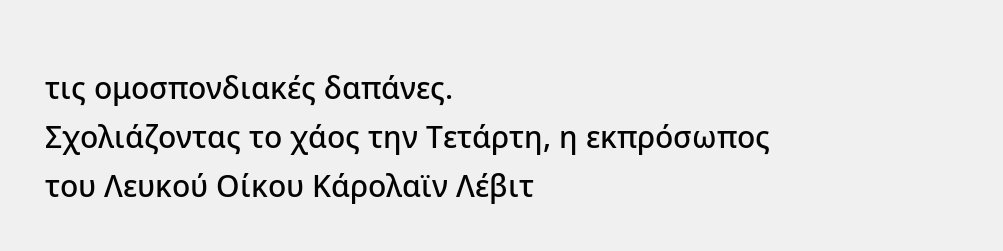τις ομοσπονδιακές δαπάνες.
Σχολιάζοντας το χάος την Τετάρτη, η εκπρόσωπος του Λευκού Οίκου Κάρολαϊν Λέβιτ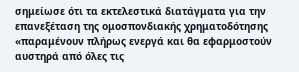σημείωσε ότι τα εκτελεστικά διατάγματα για την επανεξέταση της ομοσπονδιακής χρηματοδότησης «παραμένουν πλήρως ενεργά και θα εφαρμοστούν αυστηρά από όλες τις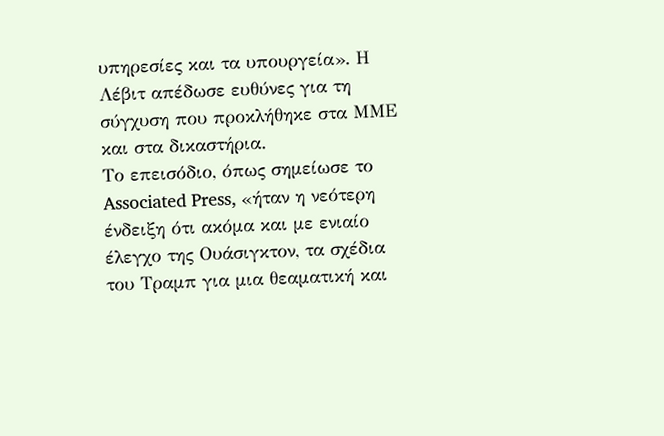υπηρεσίες και τα υπουργεία». Η Λέβιτ απέδωσε ευθύνες για τη σύγχυση που προκλήθηκε στα ΜΜΕ και στα δικαστήρια.
Το επεισόδιο, όπως σημείωσε το Associated Press, «ήταν η νεότερη ένδειξη ότι ακόμα και με ενιαίο έλεγχο της Ουάσιγκτον, τα σχέδια του Τραμπ για μια θεαματική και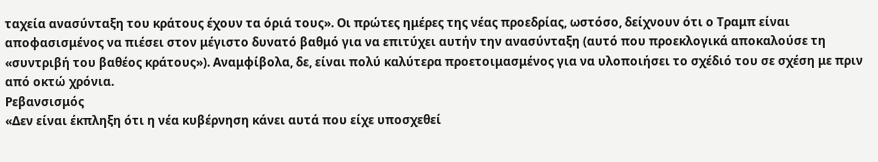ταχεία ανασύνταξη του κράτους έχουν τα όριά τους». Οι πρώτες ημέρες της νέας προεδρίας, ωστόσο, δείχνουν ότι ο Τραμπ είναι αποφασισμένος να πιέσει στον μέγιστο δυνατό βαθμό για να επιτύχει αυτήν την ανασύνταξη (αυτό που προεκλογικά αποκαλούσε τη «συντριβή του βαθέος κράτους»). Αναμφίβολα, δε, είναι πολύ καλύτερα προετοιμασμένος για να υλοποιήσει το σχέδιό του σε σχέση με πριν από οκτώ χρόνια.
Ρεβανσισμός
«Δεν είναι έκπληξη ότι η νέα κυβέρνηση κάνει αυτά που είχε υποσχεθεί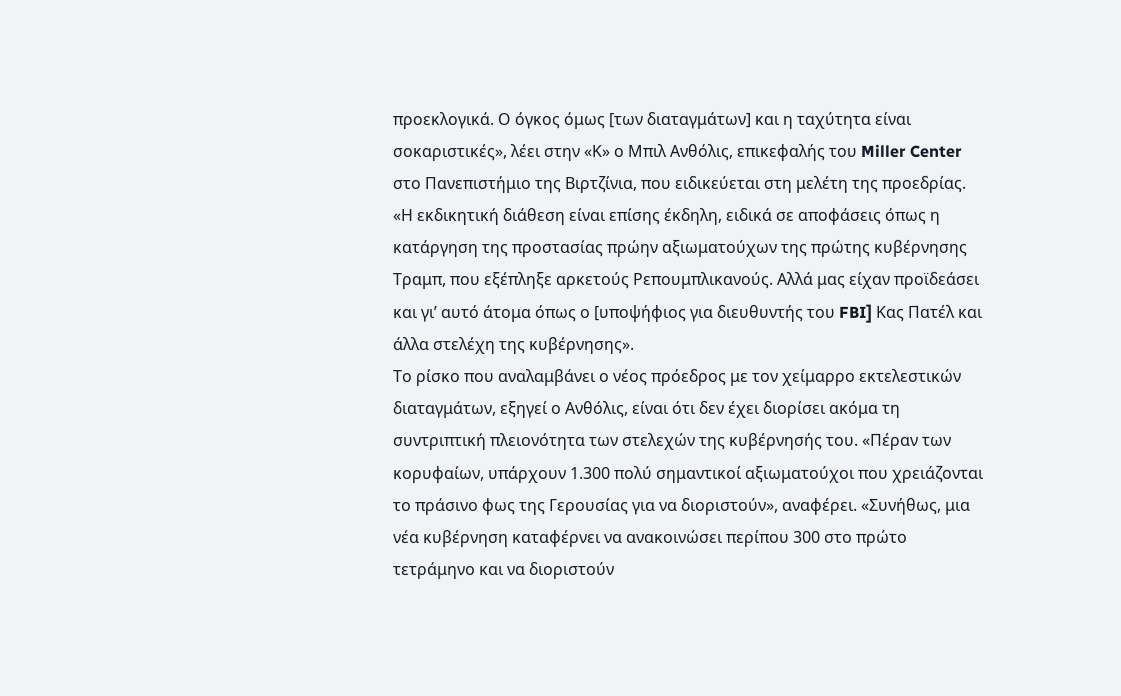προεκλογικά. Ο όγκος όμως [των διαταγμάτων] και η ταχύτητα είναι σοκαριστικές», λέει στην «Κ» ο Μπιλ Ανθόλις, επικεφαλής του Miller Center στο Πανεπιστήμιο της Βιρτζίνια, που ειδικεύεται στη μελέτη της προεδρίας. «Η εκδικητική διάθεση είναι επίσης έκδηλη, ειδικά σε αποφάσεις όπως η κατάργηση της προστασίας πρώην αξιωματούχων της πρώτης κυβέρνησης Τραμπ, που εξέπληξε αρκετούς Ρεπουμπλικανούς. Αλλά μας είχαν προϊδεάσει και γι’ αυτό άτομα όπως ο [υποψήφιος για διευθυντής του FBI] Κας Πατέλ και άλλα στελέχη της κυβέρνησης».
Το ρίσκο που αναλαμβάνει ο νέος πρόεδρος με τον χείμαρρο εκτελεστικών διαταγμάτων, εξηγεί ο Ανθόλις, είναι ότι δεν έχει διορίσει ακόμα τη συντριπτική πλειονότητα των στελεχών της κυβέρνησής του. «Πέραν των κορυφαίων, υπάρχουν 1.300 πολύ σημαντικοί αξιωματούχοι που χρειάζονται το πράσινο φως της Γερουσίας για να διοριστούν», αναφέρει. «Συνήθως, μια νέα κυβέρνηση καταφέρνει να ανακοινώσει περίπου 300 στο πρώτο τετράμηνο και να διοριστούν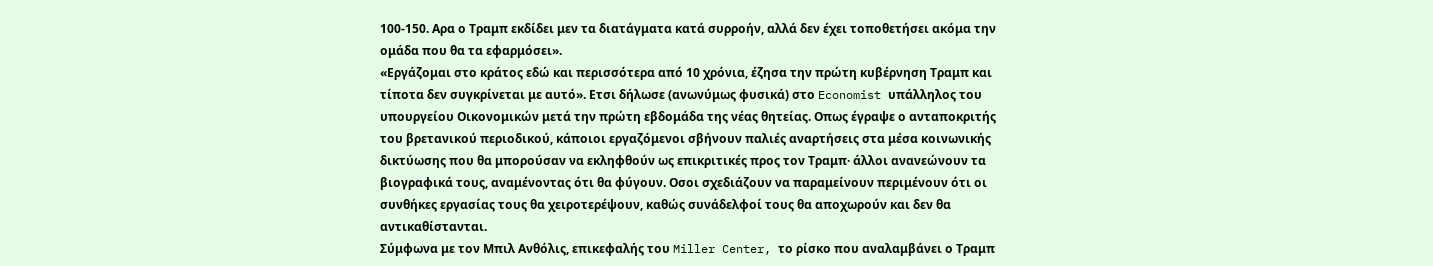100-150. Αρα ο Τραμπ εκδίδει μεν τα διατάγματα κατά συρροήν, αλλά δεν έχει τοποθετήσει ακόμα την ομάδα που θα τα εφαρμόσει».
«Εργάζομαι στο κράτος εδώ και περισσότερα από 10 χρόνια, έζησα την πρώτη κυβέρνηση Τραμπ και τίποτα δεν συγκρίνεται με αυτό». Ετσι δήλωσε (ανωνύμως φυσικά) στο Economist υπάλληλος του υπουργείου Οικονομικών μετά την πρώτη εβδομάδα της νέας θητείας. Οπως έγραψε ο ανταποκριτής του βρετανικού περιοδικού, κάποιοι εργαζόμενοι σβήνουν παλιές αναρτήσεις στα μέσα κοινωνικής δικτύωσης που θα μπορούσαν να εκληφθούν ως επικριτικές προς τον Τραμπ· άλλοι ανανεώνουν τα βιογραφικά τους, αναμένοντας ότι θα φύγουν. Οσοι σχεδιάζουν να παραμείνουν περιμένουν ότι οι συνθήκες εργασίας τους θα χειροτερέψουν, καθώς συνάδελφοί τους θα αποχωρούν και δεν θα αντικαθίστανται.
Σύμφωνα με τον Μπιλ Ανθόλις, επικεφαλής του Miller Center, το ρίσκο που αναλαμβάνει ο Τραμπ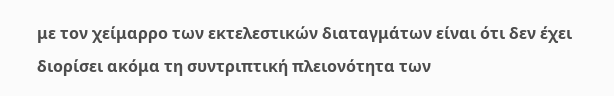με τον χείμαρρο των εκτελεστικών διαταγμάτων είναι ότι δεν έχει διορίσει ακόμα τη συντριπτική πλειονότητα των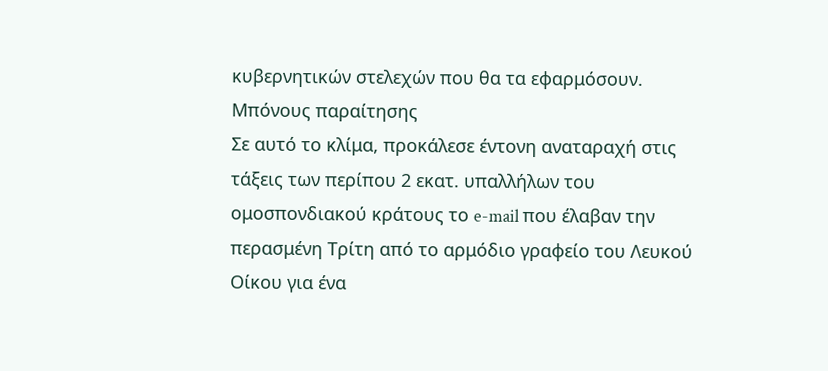κυβερνητικών στελεχών που θα τα εφαρμόσουν.
Μπόνους παραίτησης
Σε αυτό το κλίμα, προκάλεσε έντονη αναταραχή στις τάξεις των περίπου 2 εκατ. υπαλλήλων του ομοσπονδιακού κράτους το e-mail που έλαβαν την περασμένη Τρίτη από το αρμόδιο γραφείο του Λευκού Οίκου για ένα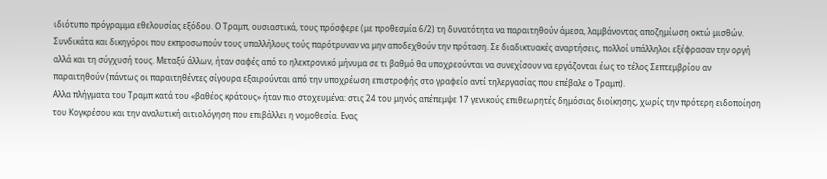ιδιότυπο πρόγραμμα εθελουσίας εξόδου. Ο Τραμπ, ουσιαστικά, τους πρόσφερε (με προθεσμία 6/2) τη δυνατότητα να παραιτηθούν άμεσα, λαμβάνοντας αποζημίωση οκτώ μισθών. Συνδικάτα και δικηγόροι που εκπροσωπούν τους υπαλλήλους τούς παρότρυναν να μην αποδεχθούν την πρόταση. Σε διαδικτυακές αναρτήσεις, πολλοί υπάλληλοι εξέφρασαν την οργή αλλά και τη σύγχυσή τους. Μεταξύ άλλων, ήταν σαφές από το ηλεκτρονικό μήνυμα σε τι βαθμό θα υποχρεούνται να συνεχίσουν να εργάζονται έως το τέλος Σεπτεμβρίου αν παραιτηθούν (πάντως οι παραιτηθέντες σίγουρα εξαιρούνται από την υποχρέωση επιστροφής στο γραφείο αντί τηλεργασίας που επέβαλε ο Τραμπ).
Αλλα πλήγματα του Τραμπ κατά του «βαθέος κράτους» ήταν πιο στοχευμένα: στις 24 του μηνός απέπεμψε 17 γενικούς επιθεωρητές δημόσιας διοίκησης, χωρίς την πρότερη ειδοποίηση του Κογκρέσου και την αναλυτική αιτιολόγηση που επιβάλλει η νομοθεσία. Ενας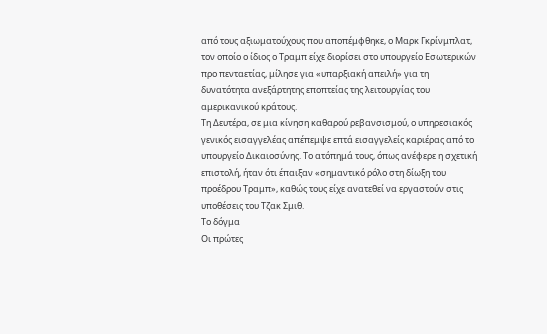από τους αξιωματούχους που αποπέμφθηκε, ο Μαρκ Γκρίνμπλατ, τον οποίο ο ίδιος ο Τραμπ είχε διορίσει στο υπουργείο Εσωτερικών προ πενταετίας, μίλησε για «υπαρξιακή απειλή» για τη δυνατότητα ανεξάρτητης εποπτείας της λειτουργίας του αμερικανικού κράτους.
Τη Δευτέρα, σε μια κίνηση καθαρού ρεβανσισμού, ο υπηρεσιακός γενικός εισαγγελέας απέπεμψε επτά εισαγγελείς καριέρας από το υπουργείο Δικαιοσύνης. Το ατόπημά τους, όπως ανέφερε η σχετική επιστολή, ήταν ότι έπαιξαν «σημαντικό ρόλο στη δίωξη του προέδρου Τραμπ», καθώς τους είχε ανατεθεί να εργαστούν στις υποθέσεις του Τζακ Σμιθ.
Το δόγμα
Οι πρώτες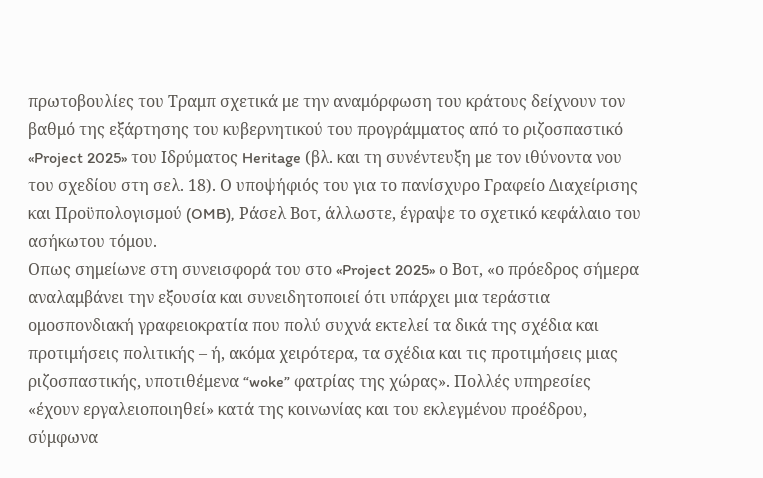πρωτοβουλίες του Τραμπ σχετικά με την αναμόρφωση του κράτους δείχνουν τον βαθμό της εξάρτησης του κυβερνητικού του προγράμματος από το ριζοσπαστικό «Project 2025» του Ιδρύματος Heritage (βλ. και τη συνέντευξη με τον ιθύνοντα νου του σχεδίου στη σελ. 18). Ο υποψήφιός του για το πανίσχυρο Γραφείο Διαχείρισης και Προϋπολογισμού (OMB), Ράσελ Βοτ, άλλωστε, έγραψε το σχετικό κεφάλαιο του ασήκωτου τόμου.
Οπως σημείωνε στη συνεισφορά του στο «Project 2025» ο Βοτ, «ο πρόεδρος σήμερα αναλαμβάνει την εξουσία και συνειδητοποιεί ότι υπάρχει μια τεράστια ομοσπονδιακή γραφειοκρατία που πολύ συχνά εκτελεί τα δικά της σχέδια και προτιμήσεις πολιτικής – ή, ακόμα χειρότερα, τα σχέδια και τις προτιμήσεις μιας ριζοσπαστικής, υποτιθέμενα “woke” φατρίας της χώρας». Πολλές υπηρεσίες «έχουν εργαλειοποιηθεί» κατά της κοινωνίας και του εκλεγμένου προέδρου, σύμφωνα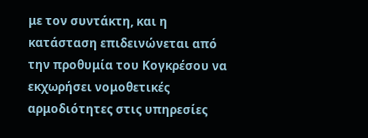με τον συντάκτη, και η κατάσταση επιδεινώνεται από την προθυμία του Κογκρέσου να εκχωρήσει νομοθετικές αρμοδιότητες στις υπηρεσίες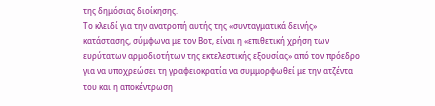της δημόσιας διοίκησης.
Το κλειδί για την ανατροπή αυτής της «συνταγματικά δεινής» κατάστασης, σύμφωνα με τον Βοτ, είναι η «επιθετική χρήση των ευρύτατων αρμοδιοτήτων της εκτελεστικής εξουσίας» από τον πρόεδρο για να υποχρεώσει τη γραφειοκρατία να συμμορφωθεί με την ατζέντα του και η αποκέντρωση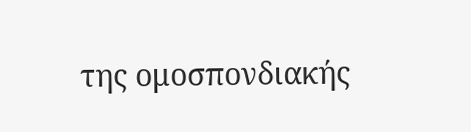της ομοσπονδιακής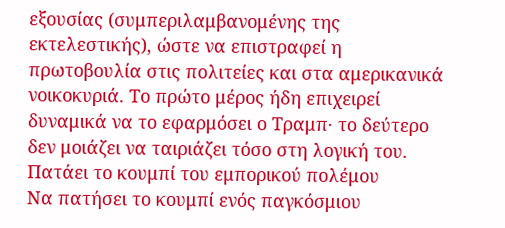εξουσίας (συμπεριλαμβανομένης της εκτελεστικής), ώστε να επιστραφεί η πρωτοβουλία στις πολιτείες και στα αμερικανικά νοικοκυριά. Το πρώτο μέρος ήδη επιχειρεί δυναμικά να το εφαρμόσει ο Τραμπ· το δεύτερο δεν μοιάζει να ταιριάζει τόσο στη λογική του.
Πατάει το κουμπί του εμπορικού πολέμου
Να πατήσει το κουμπί ενός παγκόσμιου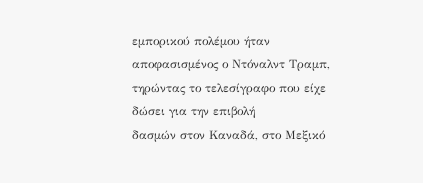εμπορικού πολέμου ήταν αποφασισμένος ο Ντόναλντ Τραμπ, τηρώντας το τελεσίγραφο που είχε δώσει για την επιβολή
δασμών στον Καναδά, στο Μεξικό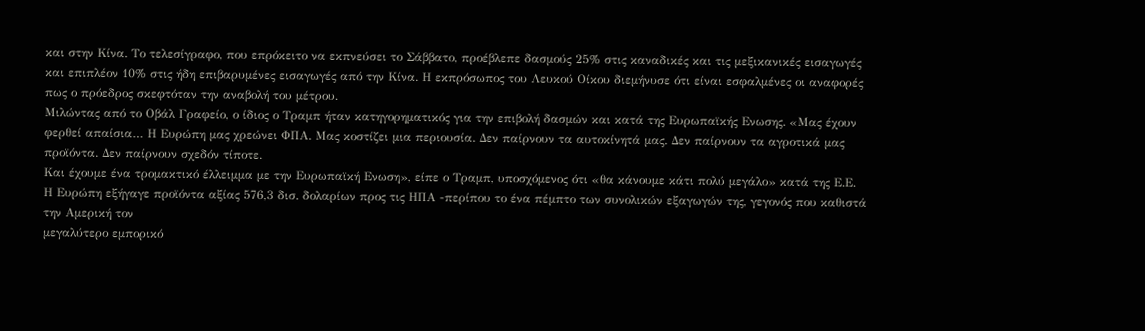και στην Κίνα. Το τελεσίγραφο, που επρόκειτο να εκπνεύσει το Σάββατο, προέβλεπε δασμούς 25% στις καναδικές και τις μεξικανικές εισαγωγές και επιπλέον 10% στις ήδη επιβαρυμένες εισαγωγές από την Κίνα. Η εκπρόσωπος του Λευκού Οίκου διεμήνυσε ότι είναι εσφαλμένες οι αναφορές πως ο πρόεδρος σκεφτόταν την αναβολή του μέτρου.
Μιλώντας από το Οβάλ Γραφείο, ο ίδιος ο Τραμπ ήταν κατηγορηματικός για την επιβολή δασμών και κατά της Ευρωπαϊκής Ενωσης. «Μας έχουν φερθεί απαίσια… Η Ευρώπη μας χρεώνει ΦΠΑ. Μας κοστίζει μια περιουσία. Δεν παίρνουν τα αυτοκίνητά μας. Δεν παίρνουν τα αγροτικά μας προϊόντα. Δεν παίρνουν σχεδόν τίποτε.
Και έχουμε ένα τρομακτικό έλλειμμα με την Ευρωπαϊκή Ενωση», είπε ο Τραμπ, υποσχόμενος ότι «θα κάνουμε κάτι πολύ μεγάλο» κατά της Ε.Ε.
Η Ευρώπη εξήγαγε προϊόντα αξίας 576,3 δισ. δολαρίων προς τις ΗΠΑ -περίπου το ένα πέμπτο των συνολικών εξαγωγών της, γεγονός που καθιστά την Αμερική τον
μεγαλύτερο εμπορικό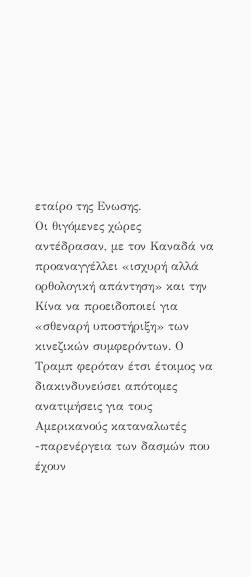εταίρο της Ενωσης.
Οι θιγόμενες χώρες αντέδρασαν, με τον Καναδά να προαναγγέλλει «ισχυρή αλλά ορθολογική απάντηση» και την Κίνα να προειδοποιεί για «σθεναρή υποστήριξη» των κινεζικών συμφερόντων. Ο Τραμπ φερόταν έτσι έτοιμος να διακινδυνεύσει απότομες ανατιμήσεις για τους Αμερικανούς καταναλωτές -παρενέργεια των δασμών που έχουν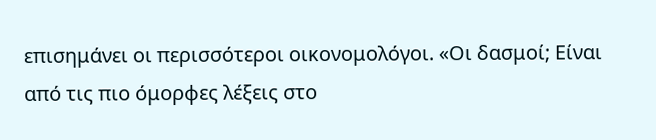επισημάνει οι περισσότεροι οικονομολόγοι. «Οι δασμοί; Είναι
από τις πιο όμορφες λέξεις στο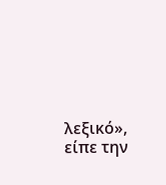λεξικό», είπε την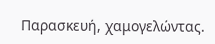Παρασκευή, χαμογελώντας.